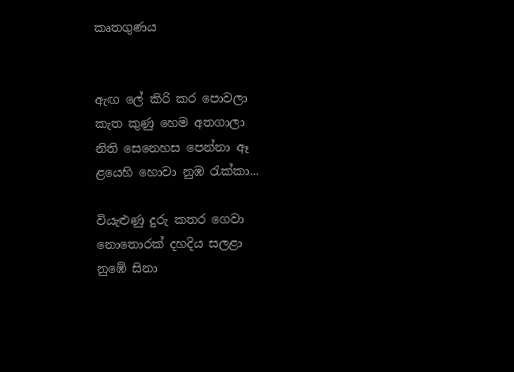කෘතගුණය


ඇඟ ලේ කිරි කර පොවලා
කැත කුණු හෙම අතගාලා
නිති සෙනෙහස පෙන්නා ඈ
ළයෙහි හොවා නුඹ රැක්කා...

වියැළුණු දුරු කතර ගෙවා
නොතොරක් දහදිය සලළා
නුඹේ සිනා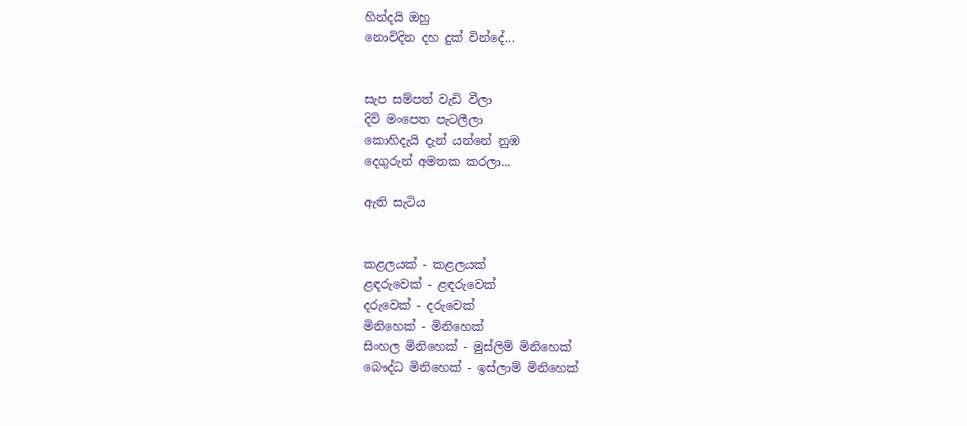හින්දයි ඔහු
නොවිදින දහ දුක් වින්දේ...


සැප සම්පත් වැඩි වීලා
දිවි මංපෙත පැටලීලා
කොහිදැයි දැන් යන්නේ නුඹ
දෙගුරුන් අමතක කරලා...

ඇති සැටිය


කළලයක් - කළලයක්
ළඳරුවෙක් - ළඳරුවෙක්
දරුවෙක් - දරුවෙක්
මිනිහෙක් - මිනිහෙක්
සිංහල මිනිහෙක් - මුස්ලිම් මිනිහෙක්
බෞද්ධ මිනිහෙක් - ඉස්ලාම් මිනිහෙක්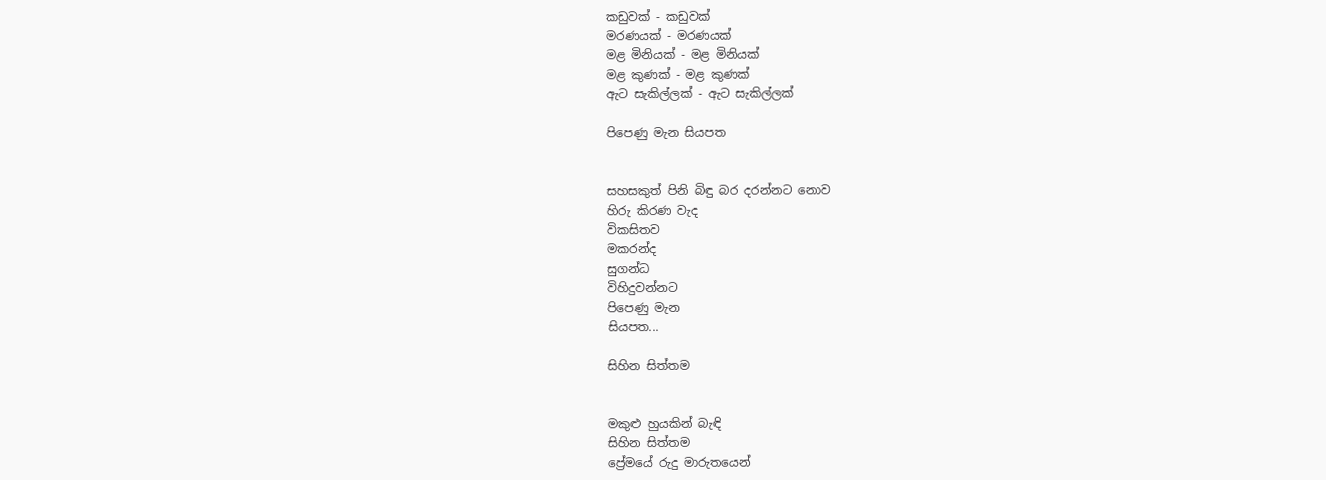කඩුවක් - කඩුවක්
මරණයක් - මරණයක්
මළ මිනියක් - මළ මිනියක්
මළ කුණක් - මළ කුණක්
ඇට සැකිල්ලක් - ඇට සැකිල්ලක්

පිපෙණු මැන සියපත


සහසකුත් පිනි බිඳු බර දරන්නට නොව
හිරු කිරණ වැද
විකසිතව
මකරන්ද
සුගන්ධ
විහිදුවන්නට
පිපෙණු මැන
සියපත...

සිහින සිත්තම


මකුළු හුයකින් බැඳි
සිහින සිත්තම
ප්‍රේමයේ රුදු මාරුතයෙන්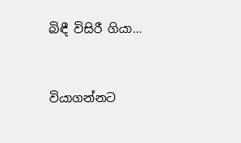බිඳී විසිරී ගියා...


වියාගන්නට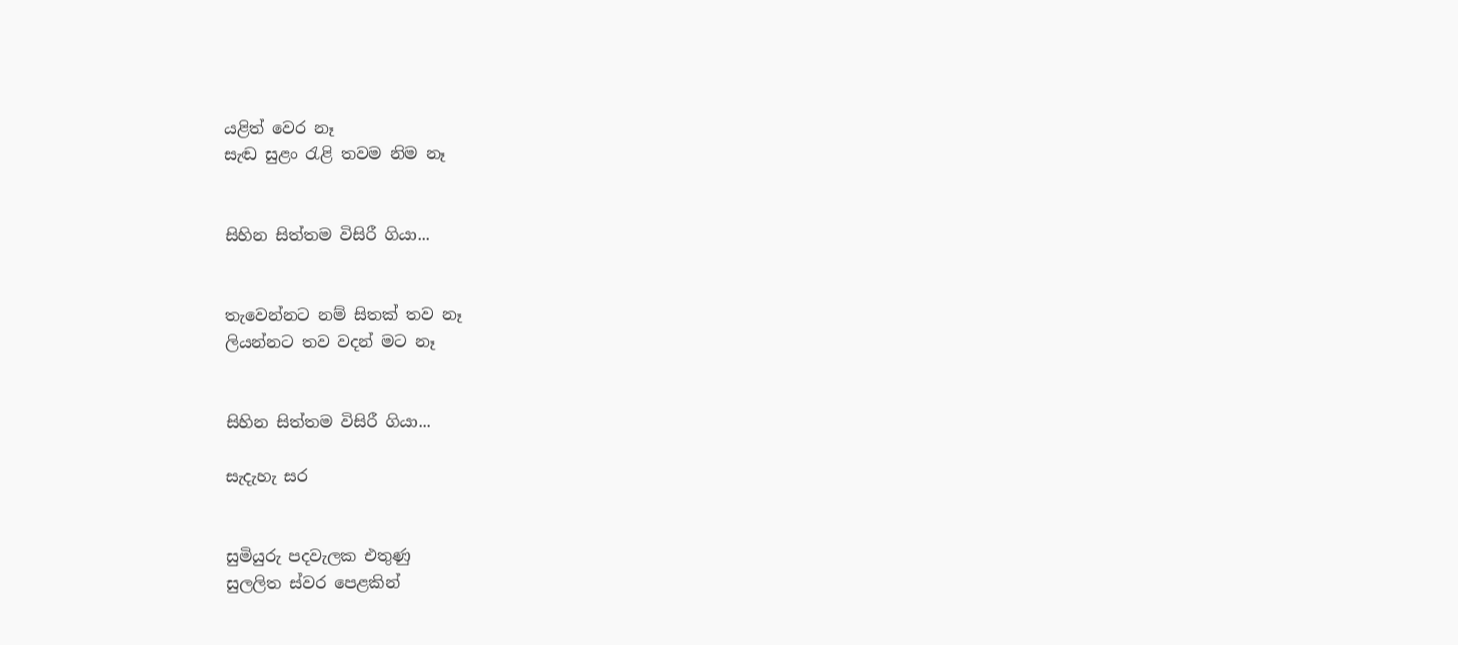යළිත් වෙර නෑ
සැඬ සුළං රැළි තවම නිම නෑ


සිහින සිත්තම විසිරී ගියා...


තැවෙන්නට නම් සිතක් තව නෑ
ලියන්නට තව වදන් මට නෑ


සිහින සිත්තම විසිරී ගියා...

සැදැහැ සර


සුමියුරු පදවැලක එතුණු
සුලලිත ස්වර පෙළකින්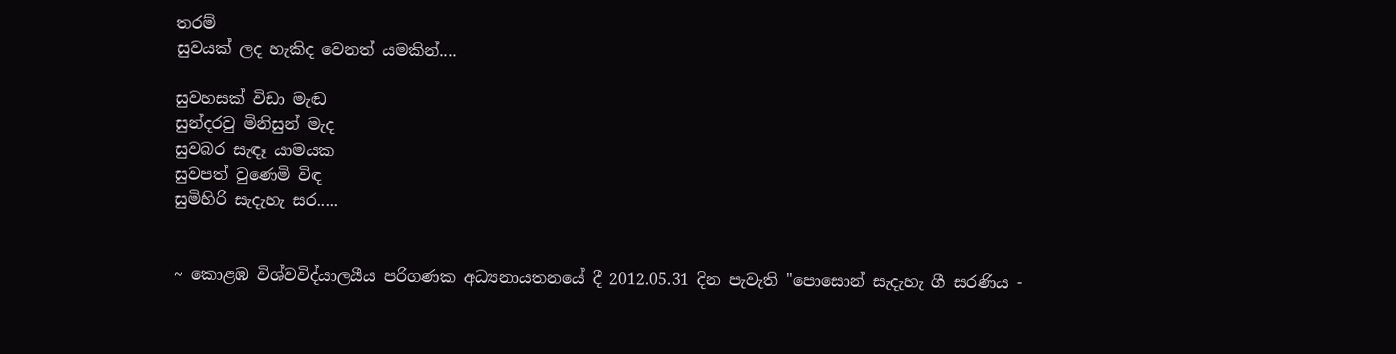තරම්
සුවයක් ලද හැකිද වෙනත් යමකින්....

සුවහසක් විඩා මැඬ
සුන්දරවු මිනිසුන් මැද
සුවබර සැඳෑ යාමයක
සුවපත් වුණෙමි විඳ
සුමිහිරි සැදැහැ සර.....


~ කොළඹ විශ්වවිද්යාලයීය පරිගණක අධ්‍යනායතනයේ දී 2012.05.31 දින පැවැති "පොසොන් සැදැහැ ගී සරණිය -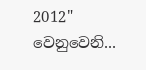2012" වෙනුවෙනි...